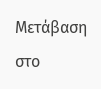Μετάβαση στο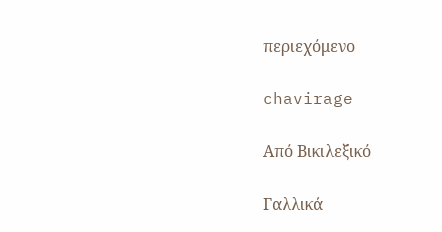περιεχόμενο

chavirage

Από Βικιλεξικό

Γαλλικά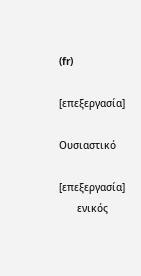(fr)

[επεξεργασία]

Ουσιαστικό

[επεξεργασία]
      ενικός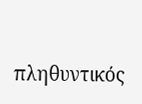πληθυντικός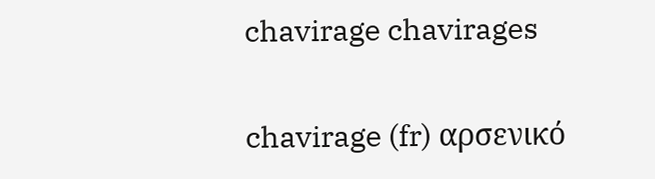chavirage chavirages

chavirage (fr) αρσενικό